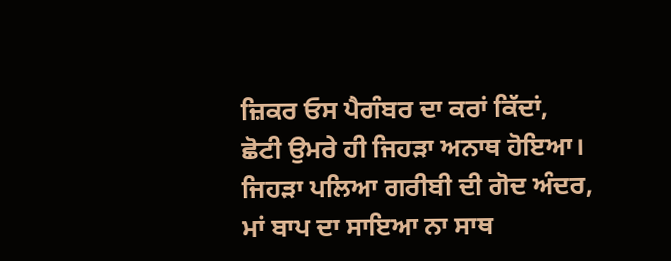ਜ਼ਿਕਰ ਓਸ ਪੈਗੰਬਰ ਦਾ ਕਰਾਂ ਕਿੱਦਾਂ,
ਛੋਟੀ ਉਮਰੇ ਹੀ ਜਿਹੜਾ ਅਨਾਥ ਹੋਇਆ।
ਜਿਹੜਾ ਪਲਿਆ ਗਰੀਬੀ ਦੀ ਗੋਦ ਅੰਦਰ,
ਮਾਂ ਬਾਪ ਦਾ ਸਾਇਆ ਨਾ ਸਾਥ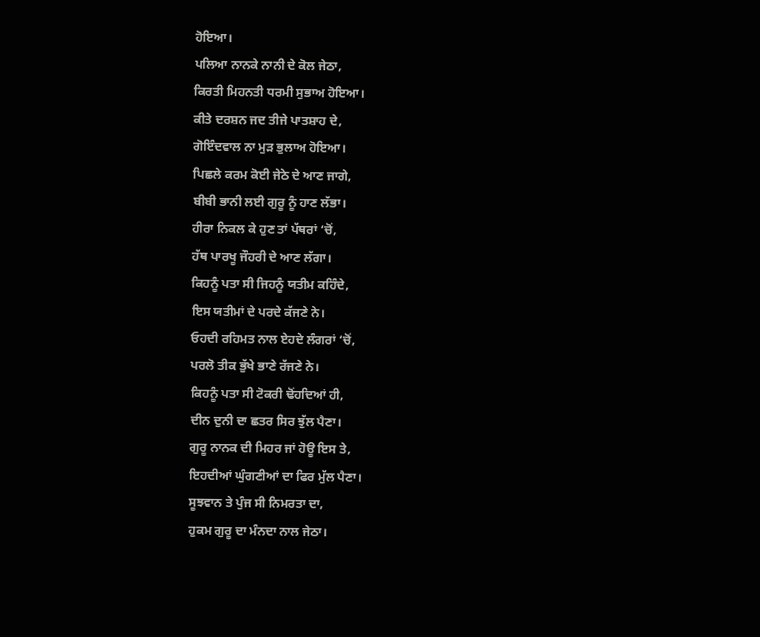ਹੋਇਆ।
ਪਲਿਆ ਨਾਨਕੇ ਨਾਨੀ ਦੇ ਕੋਲ ਜੇਠਾ,
ਕਿਰਤੀ ਮਿਹਨਤੀ ਧਰਮੀ ਸੁਭਾਅ ਹੋਇਆ।
ਕੀਤੇ ਦਰਸ਼ਨ ਜਦ ਤੀਜੇ ਪਾਤਸ਼ਾਹ ਦੇ,
ਗੋਇੰਦਵਾਲ ਨਾ ਮੁੜ ਭੁਲਾਅ ਹੋਇਆ।
ਪਿਛਲੇ ਕਰਮ ਕੋਈ ਜੇਠੇ ਦੇ ਆਣ ਜਾਗੇ,
ਬੀਬੀ ਭਾਨੀ ਲਈ ਗੁਰੂ ਨੂੰ ਹਾਣ ਲੱਭਾ।
ਹੀਰਾ ਨਿਕਲ ਕੇ ਹੁਣ ਤਾਂ ਪੱਥਰਾਂ ‘ਚੋਂ,
ਹੱਥ ਪਾਰਖੂ ਜੌਹਰੀ ਦੇ ਆਣ ਲੱਗਾ।
ਕਿਹਨੂੰ ਪਤਾ ਸੀ ਜਿਹਨੂੰ ਯਤੀਮ ਕਹਿੰਦੇ,
ਇਸ ਯਤੀਮਾਂ ਦੇ ਪਰਦੇ ਕੱਜਣੇ ਨੇ।
ਓਹਦੀ ਰਹਿਮਤ ਨਾਲ ਏਹਦੇ ਲੰਗਰਾਂ ‘ਚੋਂ,
ਪਰਲੋ ਤੀਕ ਭੁੱਖੇ ਭਾਣੇ ਰੱਜਣੇ ਨੇ।
ਕਿਹਨੂੰ ਪਤਾ ਸੀ ਟੋਕਰੀ ਢੋਂਹਦਿਆਂ ਹੀ,
ਦੀਨ ਦੁਨੀ ਦਾ ਛਤਰ ਸਿਰ ਝੁੱਲ ਪੈਣਾ।
ਗੁਰੂ ਨਾਨਕ ਦੀ ਮਿਹਰ ਜਾਂ ਹੋਊ ਇਸ ਤੇ,
ਇਹਦੀਆਂ ਘੁੰਗਣੀਆਂ ਦਾ ਫਿਰ ਮੁੱਲ ਪੈਣਾ।
ਸੂਝਵਾਨ ਤੇ ਪੁੰਜ ਸੀ ਨਿਮਰਤਾ ਦਾ,
ਹੁਕਮ ਗੁਰੂ ਦਾ ਮੰਨਦਾ ਨਾਲ ਜੇਠਾ।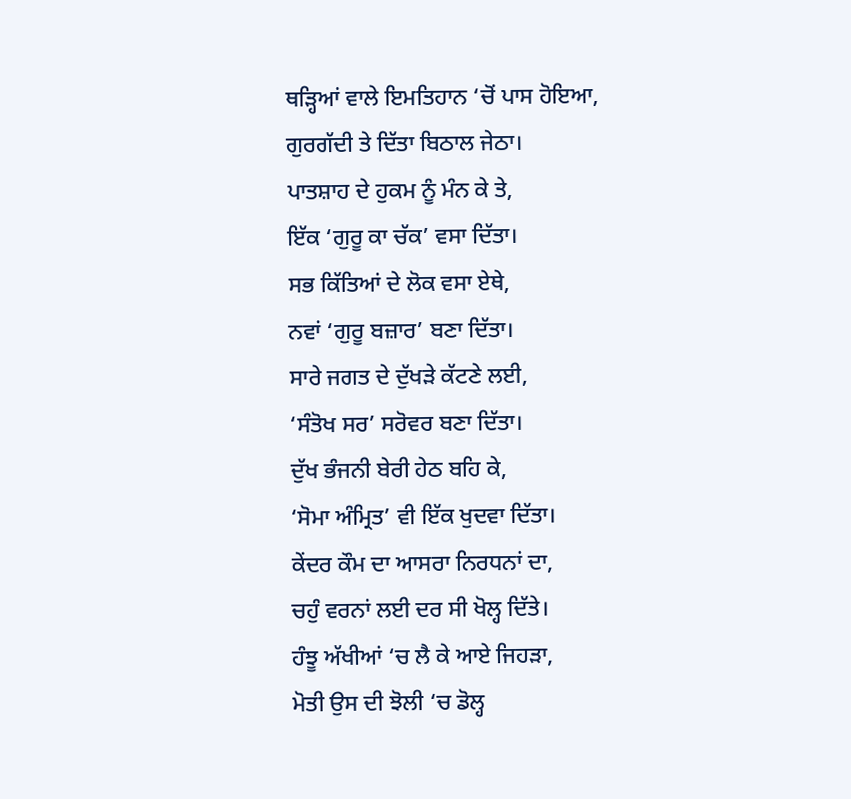ਥੜ੍ਹਿਆਂ ਵਾਲੇ ਇਮਤਿਹਾਨ ‘ਚੋਂ ਪਾਸ ਹੋਇਆ,
ਗੁਰਗੱਦੀ ਤੇ ਦਿੱਤਾ ਬਿਠਾਲ ਜੇਠਾ।
ਪਾਤਸ਼ਾਹ ਦੇ ਹੁਕਮ ਨੂੰ ਮੰਨ ਕੇ ਤੇ,
ਇੱਕ ‘ਗੁਰੂ ਕਾ ਚੱਕ’ ਵਸਾ ਦਿੱਤਾ।
ਸਭ ਕਿੱਤਿਆਂ ਦੇ ਲੋਕ ਵਸਾ ਏਥੇ,
ਨਵਾਂ ‘ਗੁਰੂ ਬਜ਼ਾਰ’ ਬਣਾ ਦਿੱਤਾ।
ਸਾਰੇ ਜਗਤ ਦੇ ਦੁੱਖੜੇ ਕੱਟਣੇ ਲਈ,
‘ਸੰਤੋਖ ਸਰ’ ਸਰੋਵਰ ਬਣਾ ਦਿੱਤਾ।
ਦੁੱਖ ਭੰਜਨੀ ਬੇਰੀ ਹੇਠ ਬਹਿ ਕੇ,
‘ਸੋਮਾ ਅੰਮ੍ਰਿਤ’ ਵੀ ਇੱਕ ਖੁਦਵਾ ਦਿੱਤਾ।
ਕੇਂਦਰ ਕੌਮ ਦਾ ਆਸਰਾ ਨਿਰਧਨਾਂ ਦਾ,
ਚਹੁੰ ਵਰਨਾਂ ਲਈ ਦਰ ਸੀ ਖੋਲ੍ਹ ਦਿੱਤੇ।
ਹੰਝੂ ਅੱਖੀਆਂ ‘ਚ ਲੈ ਕੇ ਆਏ ਜਿਹੜਾ,
ਮੋਤੀ ਉਸ ਦੀ ਝੋਲੀ ‘ਚ ਡੋਲ੍ਹ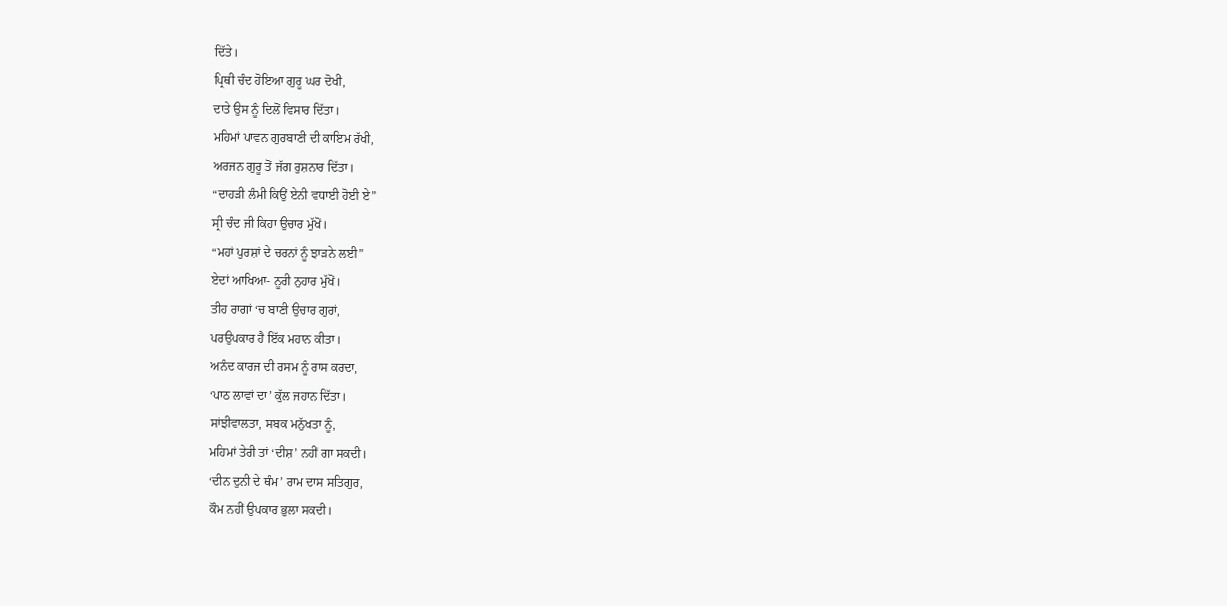ਦਿੱਤੇ।
ਪ੍ਰਿਥੀ ਚੰਦ ਹੋਇਆ ਗੁਰੂ ਘਰ ਦੋਖੀ,
ਦਾਤੇ ਉਸ ਨੂੰ ਦਿਲੋਂ ਵਿਸਾਰ ਦਿੱਤਾ।
ਮਹਿਮਾਂ ਪਾਵਨ ਗੁਰਬਾਣੀ ਦੀ ਕਾਇਮ ਰੱਖੀ,
ਅਰਜਨ ਗੁਰੂ ਤੋਂ ਜੱਗ ਰੁਸ਼ਨਾਰ ਦਿੱਤਾ।
“ਦਾਹੜੀ ਲੰਮੀ ਕਿਉਂ ਏਨੀ ਵਧਾਈ ਹੋਈ ਏ”
ਸ੍ਰੀ ਚੰਦ ਜੀ ਕਿਹਾ ਉਚਾਰ ਮੁੱਖੋਂ।
“ਮਹਾਂ ਪੁਰਸ਼ਾਂ ਦੇ ਚਰਨਾਂ ਨੂੰ ਝਾੜਨੇ ਲਈ”
ਏਦਾਂ ਆਖਿਆ- ਨੂਰੀ ਨੁਹਾਰ ਮੁੱਖੋਂ।
ਤੀਹ ਰਾਗਾਂ ‘ਚ ਬਾਣੀ ਉਚਾਰ ਗੁਰਾਂ,
ਪਰਉਪਕਾਰ ਹੈ ਇੱਕ ਮਹਾਨ ਕੀਤਾ।
ਅਨੰਦ ਕਾਰਜ ਦੀ ਰਸਮ ਨੂੰ ਰਾਸ ਕਰਦਾ,
‘ਪਾਠ ਲਾਵਾਂ ਦਾ’ ਕੁੱਲ ਜਹਾਨ ਦਿੱਤਾ।
ਸਾਂਝੀਵਾਲਤਾ, ਸਬਕ ਮਨੁੱਖਤਾ ਨੂੰ,
ਮਹਿਮਾਂ ਤੇਰੀ ਤਾਂ ‘ਦੀਸ਼’ ਨਹੀਂ ਗਾ ਸਕਦੀ।
‘ਦੀਨ ਦੁਨੀ ਦੇ ਥੰਮ’ ਰਾਮ ਦਾਸ ਸਤਿਗੁਰ,
ਕੌਮ ਨਹੀਂ ਉਪਕਾਰ ਭੁਲਾ ਸਕਦੀ।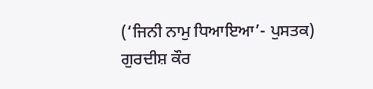(‘ਜਿਨੀ ਨਾਮੁ ਧਿਆਇਆ’- ਪੁਸਤਕ)
ਗੁਰਦੀਸ਼ ਕੌਰ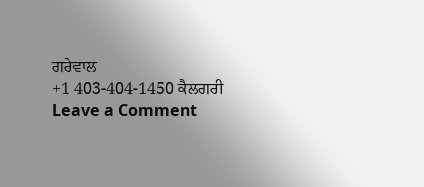ਗਰੇਵਾਲ
+1 403-404-1450 ਕੈਲਗਰੀ
Leave a Comment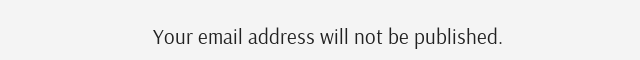Your email address will not be published.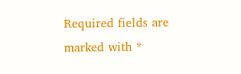Required fields are marked with *